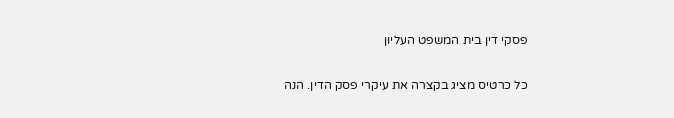פסקי דין בית המשפט העליון

כל כרטיס מציג בקצרה את עיקרי פסק הדין. הנה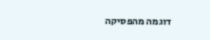דוגמה מהפסיקה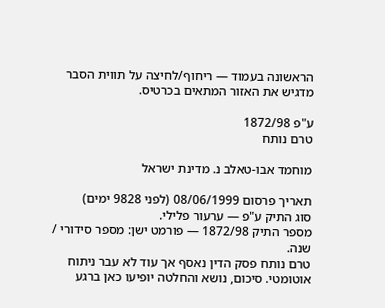הראשונה בעמוד — ריחוף/לחיצה על תווית הסבר מדגיש את האזור המתאים בכרטיס.

ע"פ 1872/98
טרם נותח

מוחמד אבו-טאלב נ. מדינת ישראל

תאריך פרסום 08/06/1999 (לפני 9828 ימים)
סוג התיק ע"פ — ערעור פלילי.
מספר התיק 1872/98 — פורמט ישן: מספר סידורי / שנה.
טרם נותח פסק הדין נאסף אך עוד לא עבר ניתוח אוטומטי. סיכום, נושא והחלטה יופיעו כאן ברגע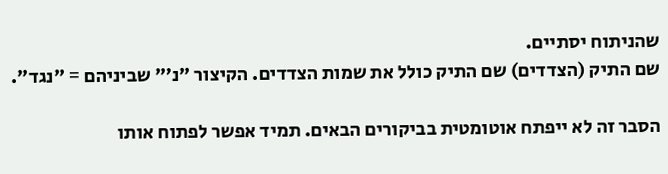שהניתוח יסתיים.
שם התיק (הצדדים) שם התיק כולל את שמות הצדדים. הקיצור "נ׳" שביניהם = "נגד".

הסבר זה לא ייפתח אוטומטית בביקורים הבאים. תמיד אפשר לפתוח אותו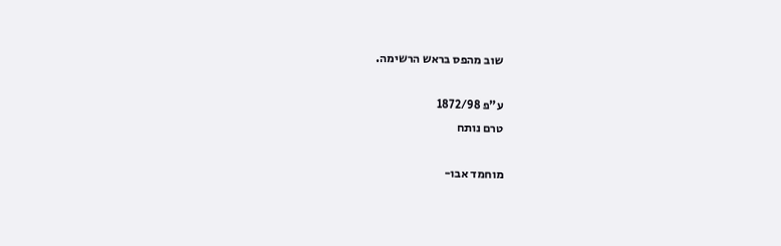שוב מהפס בראש הרשימה.

ע"פ 1872/98
טרם נותח

מוחמד אבו-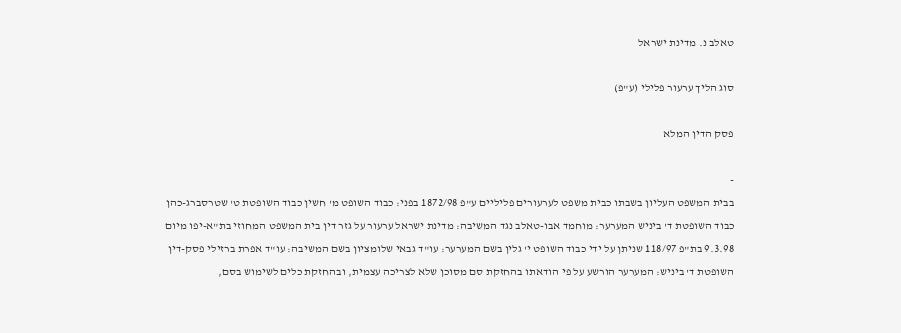טאלב נ. מדינת ישראל

סוג הליך ערעור פלילי (ע"פ)

פסק הדין המלא

-
בבית המשפט העליון בשבתו כבית משפט לערעורים פליליים ע"פ 1872/98 בפני: כבוד השופט מ' חשין כבוד השופטת ט' שטרסברג-כהן כבוד השופטת ד' ביניש המערער: מוחמד אבו-טאלב נגד המשיבה: מדינת ישראל ערעור על גזר דין בית המשפט המחוזי בת"א-יפו מיום 9.3.98 בת"פ 118/97 שניתן על ידי כבוד השופט י' גלין בשם המערער: עו"ד גבאי שלומציון בשם המשיבה: עו"ד אפרת ברזילי פסק-דין השופטת ד' ביניש: המערער הורשע על פי הודאתו בהחזקת סם מסוכן שלא לצריכה עצמית, ובהחזקת כלים לשימוש בסם,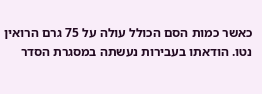כאשר כמות הסם הכולל עולה על 75 גרם הרואין נטו. הודאתו בעבירות נעשתה במסגרת הסדר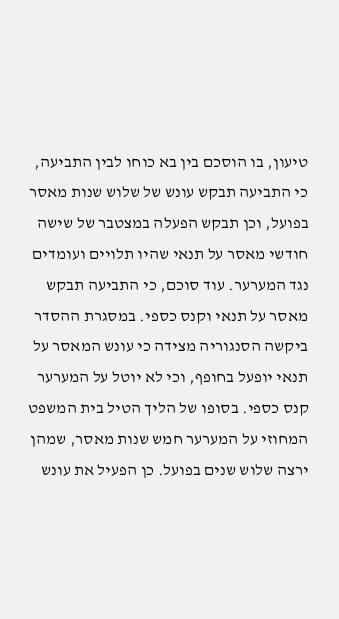טיעון, בו הוסכם בין בא כוחו לבין התביעה, כי התביעה תבקש עונש של שלוש שנות מאסר בפועל, וכן תבקש הפעלה במצטבר של שישה חודשי מאסר על תנאי שהיו תלויים ועומדים נגד המערער. עוד סוכם, כי התביעה תבקש מאסר על תנאי וקנס כספי. במסגרת ההסדר ביקשה הסנגוריה מצידה כי עונש המאסר על תנאי יופעל בחופף, וכי לא יוטל על המערער קנס כספי. בסופו של הליך הטיל בית המשפט המחוזי על המערער חמש שנות מאסר, שמהן ירצה שלוש שנים בפועל. כן הפעיל את עונש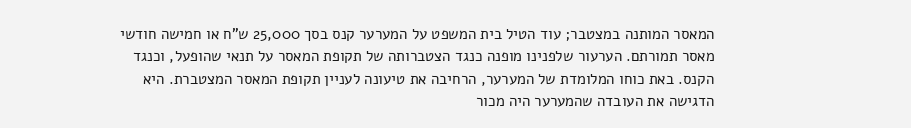המאסר המותנה במצטבר; עוד הטיל בית המשפט על המערער קנס בסך 25,000 ש"ח או חמישה חודשי מאסר תמורתם. הערעור שלפנינו מופנה כנגד הצטברותה של תקופת המאסר על תנאי שהופעל, וכנגד הקנס. באת כוחו המלומדת של המערער, הרחיבה את טיעונה לעניין תקופת המאסר המצטברת. היא הדגישה את העובדה שהמערער היה מכור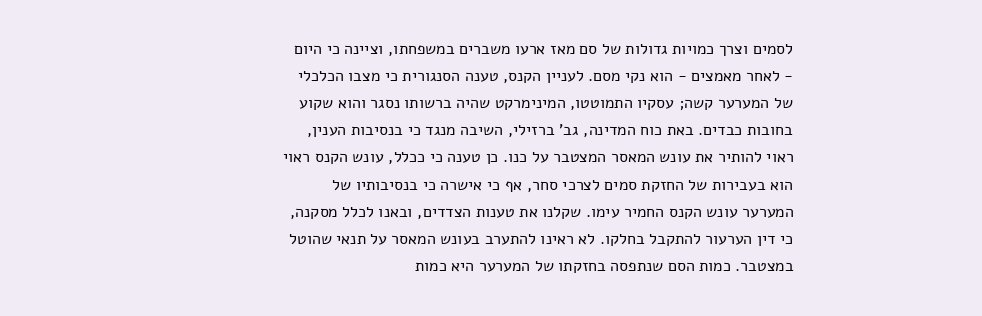לסמים וצרך כמויות גדולות של סם מאז ארעו משברים במשפחתו, וציינה כי היום - לאחר מאמצים - הוא נקי מסם. לעניין הקנס, טענה הסנגורית כי מצבו הכלכלי של המערער קשה; עסקיו התמוטטו, המינימרקט שהיה ברשותו נסגר והוא שקוע בחובות כבדים. באת כוח המדינה, גב' ברזילי, השיבה מנגד כי בנסיבות הענין, ראוי להותיר את עונש המאסר המצטבר על כנו. כן טענה כי ככלל, עונש הקנס ראוי הוא בעבירות של החזקת סמים לצרכי סחר, אף כי אישרה כי בנסיבותיו של המערער עונש הקנס החמיר עימו. שקלנו את טענות הצדדים, ובאנו לכלל מסקנה, כי דין הערעור להתקבל בחלקו. לא ראינו להתערב בעונש המאסר על תנאי שהוטל במצטבר. כמות הסם שנתפסה בחזקתו של המערער היא כמות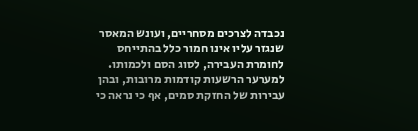נכבדה לצרכים מסחריים, ועונש המאסר שנגזר עליו אינו חמור כלל בהתייחס לחומרת העבירה, לסוג הסם ולכמותו. למערער הרשעות קודמות מרובות, ובהן עבירות של החזקת סמים, אף כי נראה כי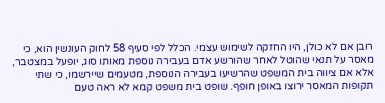רובן אם לא כולן, היו החזקה לשימוש עצמי. הכלל לפי סעיף 58 לחוק העונשין הוא, כי מאסר על תנאי שהוטל לאחר שהורשע אדם בעבירה נוספת מאותו סוג, יופעל במצטבר, אלא אם ציווה בית המשפט שהרשיעו בעבירה הנוספת, מטעמים שיירשמו, כי שתי תקופות המאסר ירוצו באופן חופף. שופט בית משפט קמא לא ראה טעם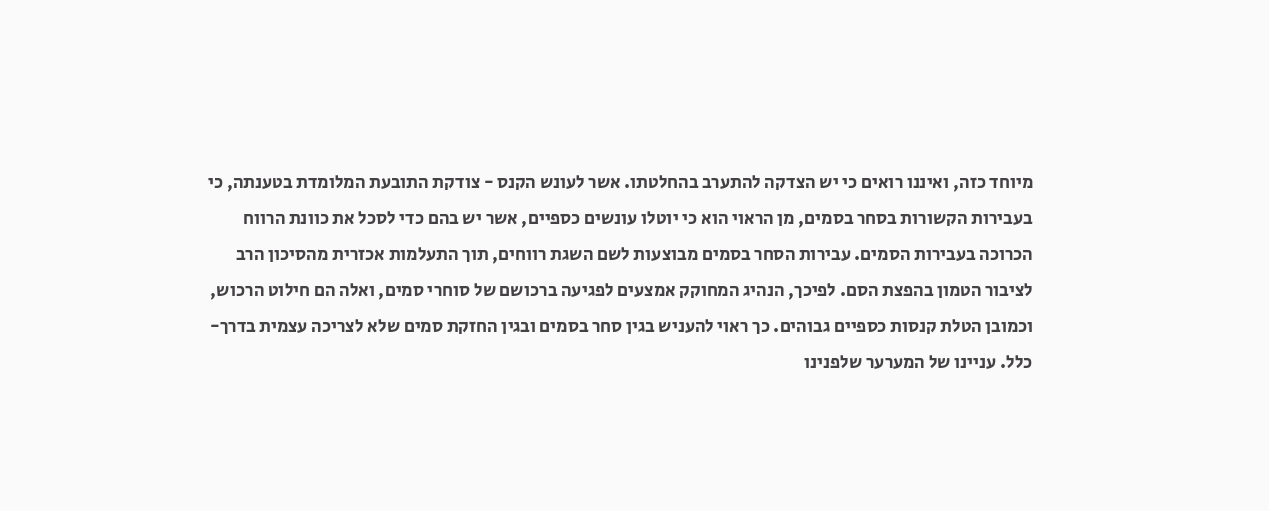מיוחד כזה, ואיננו רואים כי יש הצדקה להתערב בהחלטתו. אשר לעונש הקנס - צודקת התובעת המלומדת בטענתה, כי בעבירות הקשורות בסחר בסמים, מן הראוי הוא כי יוטלו עונשים כספיים, אשר יש בהם כדי לסכל את כוונת הרווח הכרוכה בעבירות הסמים. עבירות הסחר בסמים מבוצעות לשם השגת רווחים, תוך התעלמות אכזרית מהסיכון הרב לציבור הטמון בהפצת הסם. לפיכך, הנהיג המחוקק אמצעים לפגיעה ברכושם של סוחרי סמים, ואלה הם חילוט הרכוש, וכמובן הטלת קנסות כספיים גבוהים. כך ראוי להעניש בגין סחר בסמים ובגין החזקת סמים שלא לצריכה עצמית בדרך-כלל. עניינו של המערער שלפנינו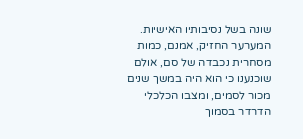שונה בשל נסיבותיו האישיות. המערער החזיק, אמנם, כמות מסחרית נכבדה של סם, אולם שוכנענו כי הוא היה במשך שנים מכור לסמים, ומצבו הכלכלי הדרדר בסמוך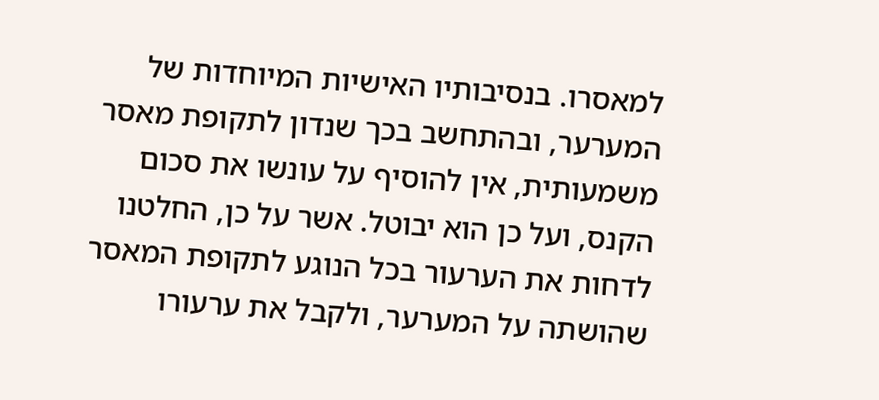למאסרו. בנסיבותיו האישיות המיוחדות של המערער, ובהתחשב בכך שנדון לתקופת מאסר משמעותית, אין להוסיף על עונשו את סכום הקנס, ועל כן הוא יבוטל. אשר על כן, החלטנו לדחות את הערעור בכל הנוגע לתקופת המאסר שהושתה על המערער, ולקבל את ערעורו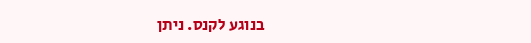בנוגע לקנס. ניתן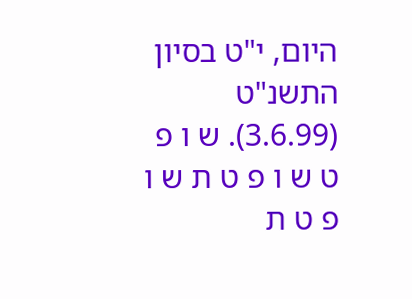היום, י"ט בסיון התשנ"ט (3.6.99). ש ו פ ט ש ו פ ט ת ש ו פ ט ת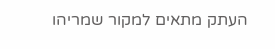העתק מתאים למקור שמריהו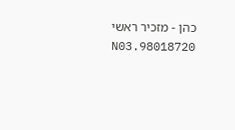כהן - מזכיר ראשי 98018720.N03